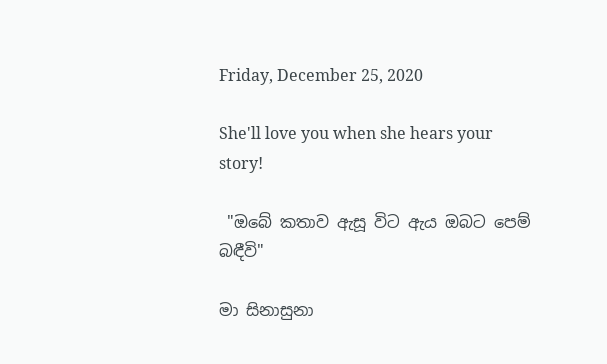Friday, December 25, 2020

She'll love you when she hears your story!

 "ඔබේ කතාව ඇසූ විට ඇය ඔබට පෙම් බඳීවි"

මා සිනාසුනා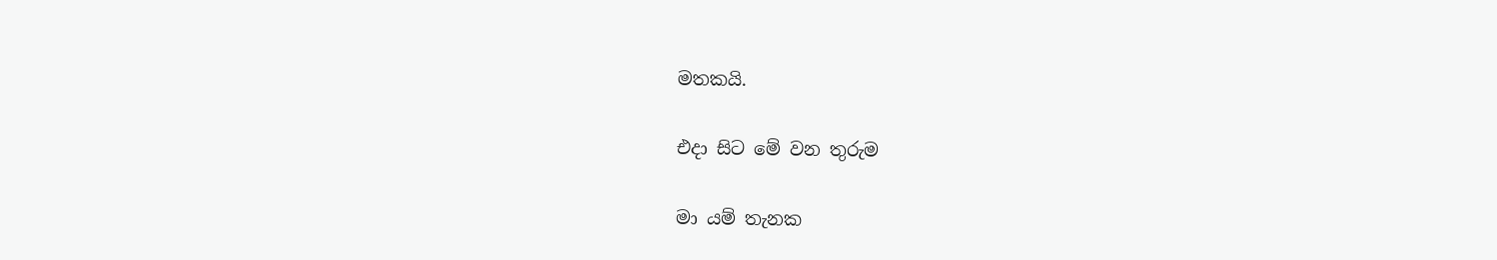මතකයි.

එදා සිට මේ වන තුරුම

මා යම් තැනක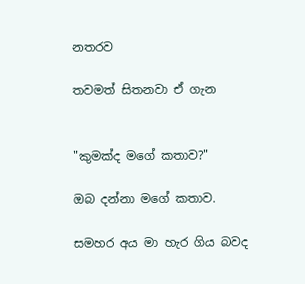නතරව

තවමත් සිතනවා ඒ ගැන


"කුමක්ද මගේ කතාව?"

ඔබ දන්නා මගේ කතාව.

සමහර අය මා හැර ගිය බවද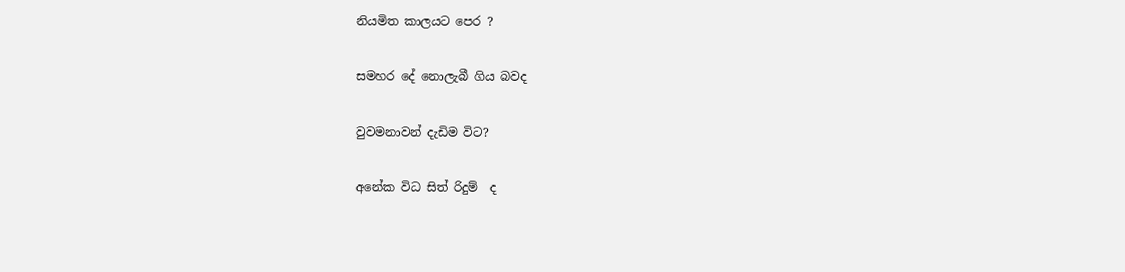නියමිත කාලයට පෙර ?

සමහර දේ නොලැබී ගිය බවද

වුවමනාවන් දැඩිම විට?

අනේක විධ සිත් රිදුම්  ද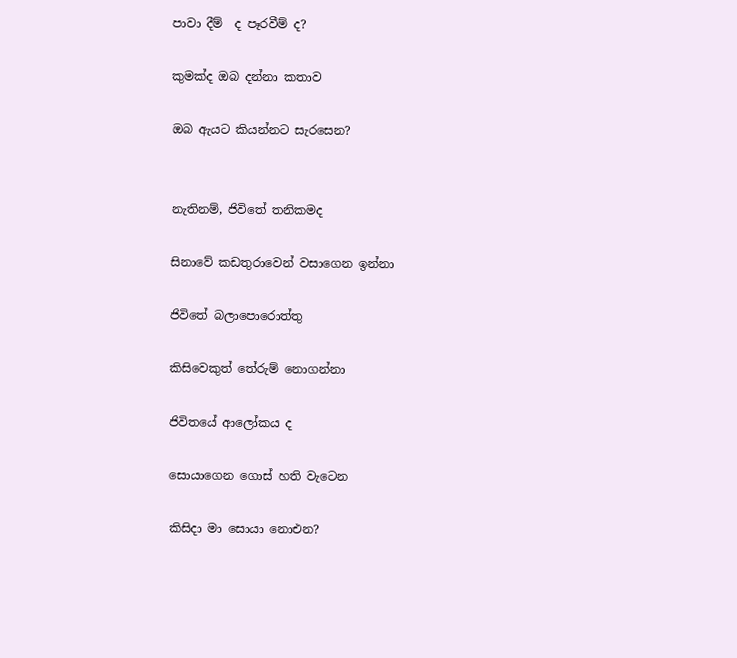පාවා දීම්  ද පෑරවීම් ද?

කුමක්ද ඔබ දන්නා කතාව

ඔබ ඇයට කියන්නට සැරසෙන?


නැතිනම්, ජිවිතේ තනිකමද

සිනාවේ කඩතුරාවෙන් වසාගෙන ඉන්නා

ජිවිතේ බලාපොරොත්තු

කිසිවෙකුත් තේරුම් නොගන්නා

ජිවිතයේ ආලෝකය ද

සොයාගෙන ගොස් හති වැටෙන

කිසිදා මා සොයා නොඑන?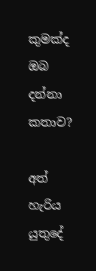කුමක්ද ඔබ දන්නා කතාව?

අත් හැරිය යුතුදේ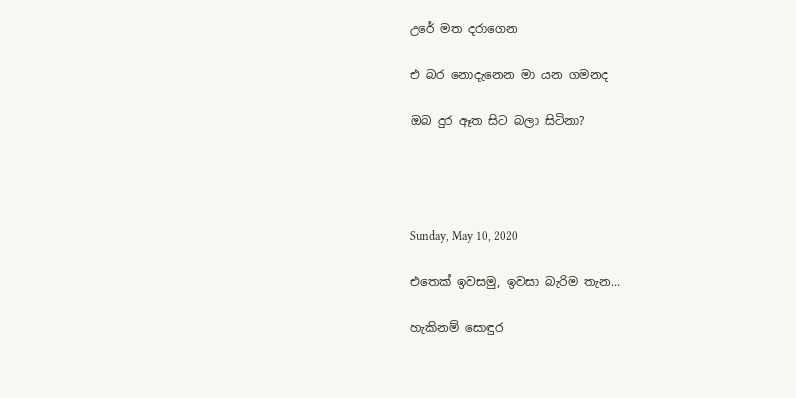උරේ මත දරාගෙන

එ බර නොදැනෙන මා යන ගමනද

ඔබ දුර ඈත සිට බලා සිටිනා?




Sunday, May 10, 2020

එතෙක් ඉවසමු, ඉවසා බැරිම තැන...

හැකිනම් සොඳුර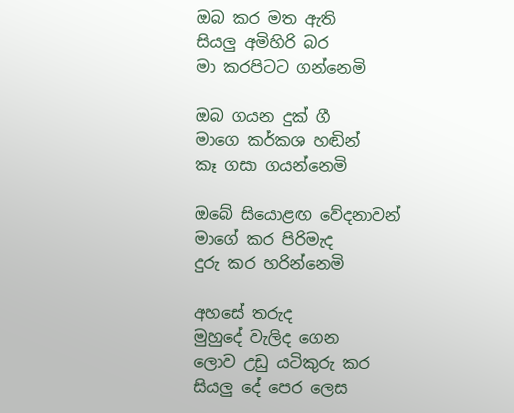ඔබ කර මත ඇති
සියලු අමිහිරි බර
මා කරපිටට ගන්නෙමි

ඔබ ගයන දුක් ගී
මාගෙ කර්කශ හඬින්
කෑ ගසා ගයන්නෙමි

ඔබේ සියොළඟ වේදනාවන්
මාගේ කර පිරිමැද
දුරු කර හරින්නෙමි

අහසේ තරුද
මුහුදේ වැලිද ගෙන
ලොව උඩු යටිකුරු කර
සියලු දේ පෙර ලෙස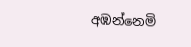අඹන්නෙමි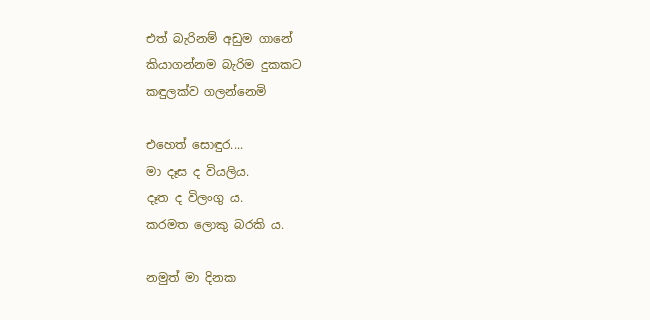එත් බැරිනම් අඩුම ගානේ
කියාගන්නම බැරිම දුකකට
කඳුලක්ව ගලන්නෙමි

එහෙත් සොඳුර....
මා දෑස ද වියලිය.
දෑත ද විලංගු ය.
කරමත ලොකු බරකි ය.

නමුත් මා දිනක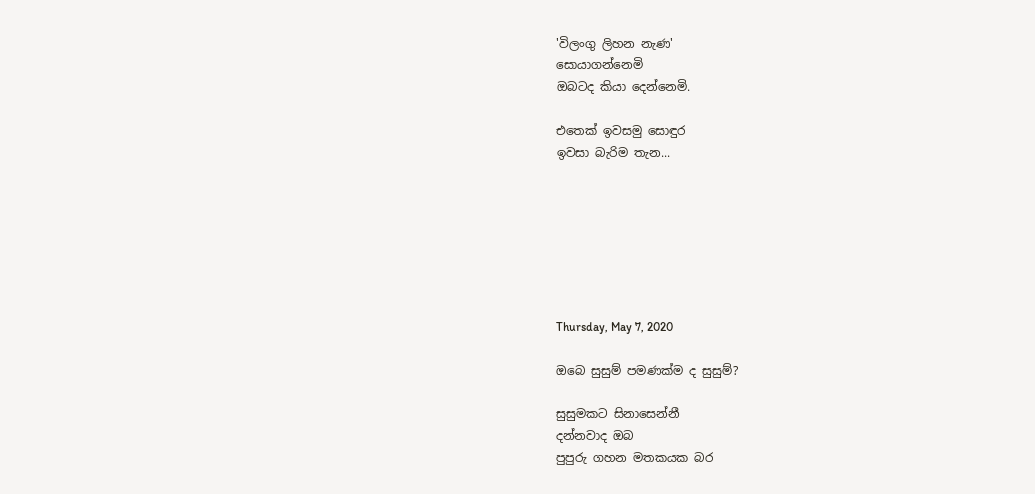'විලංගු ලිහන නැණ'
සොයාගන්නෙමි
ඔබටද කියා දෙන්නෙමි.

එතෙක් ඉවසමු සොඳුර
ඉවසා බැරිම තැන...







Thursday, May 7, 2020

ඔබෙ සුසුම් පමණක්ම ද සුසුම්?

සුසුමකට සිනාසෙන්නී
දන්නවාද ඔබ
පුපුරු ගහන මතකයක බර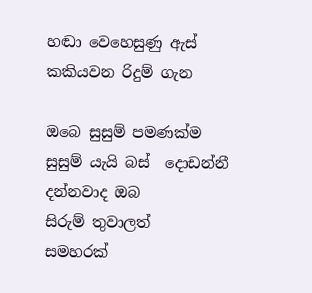හඬා වෙහෙසුණු ඇස්
කකියවන රිදුම් ගැන

ඔබෙ සුසුම් පමණක්ම
සුසුම් යැයි බස්  දොඩන්නී
දන්නවාද ඔබ
සිරුම් තුවාලත්
සමහරක්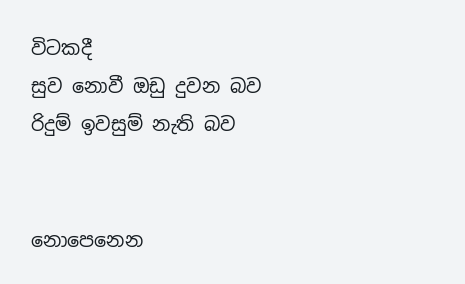විටකදී
සුව නොවී ඔඩු දුවන බව
රිදුම් ඉවසුම් නැති බව


නොපෙනෙන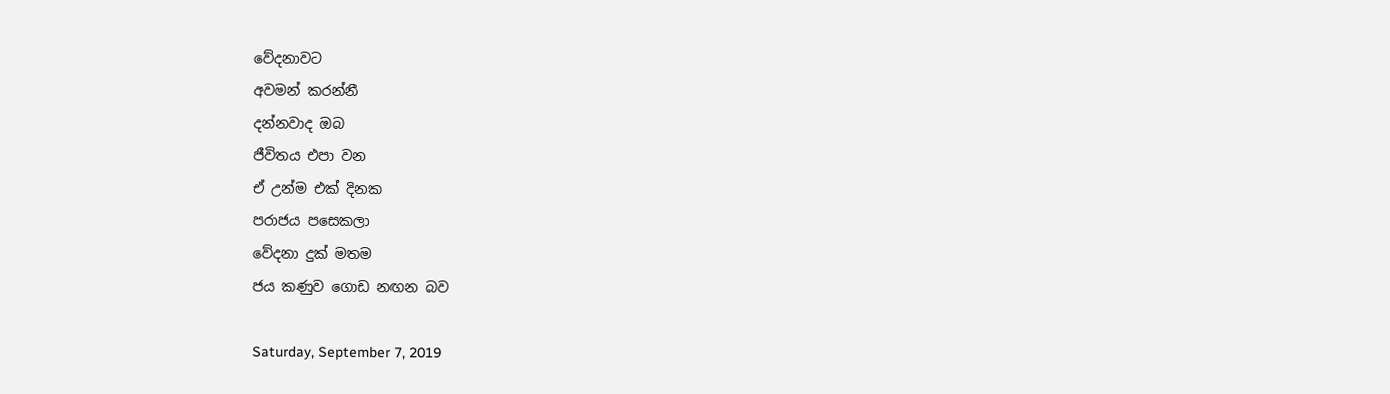වේදනාවට
අවමන් කරන්නී
දන්නවාද ඔබ
ජීවිතය එපා වන
ඒ උන්ම එක්‌ දිනක
පරාජය පසෙකලා
වේදනා දුක් මතම
ජය කණුව ගොඩ නඟන බව

Saturday, September 7, 2019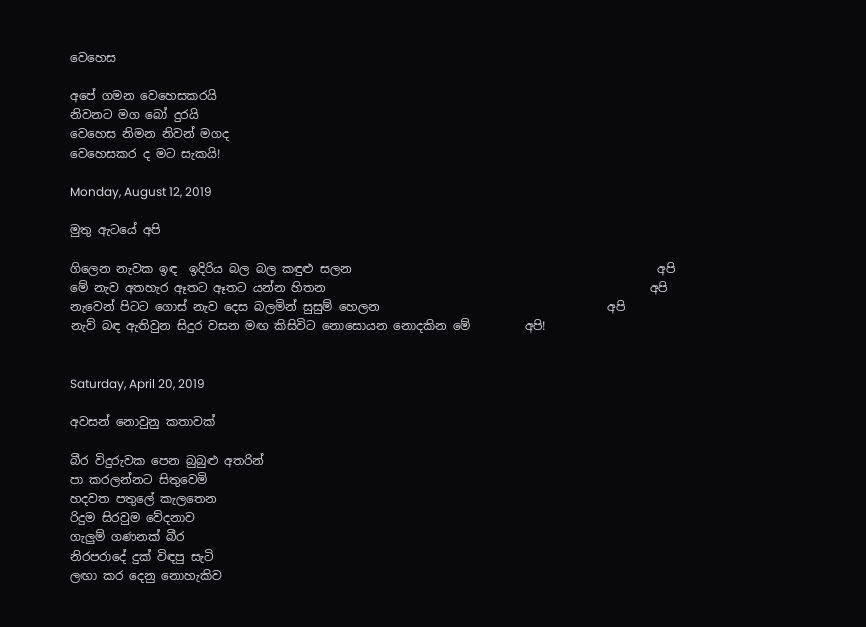වෙහෙස

අපේ ගමන වෙහෙසකරයි
නිවනට මග බෝ දුරයි
වෙහෙස නිමන නිවන් මගද
වෙහෙසකර ද මට සැකයි!

Monday, August 12, 2019

මුතු ඇටයේ අපි

ගිලෙන නැවක ඉඳ  ඉදිරිය බල බල කඳුළු සලන                                                   අපි
මේ නැව අතහැර ඈතට ඈතට යන්න හිතන                                                      අපි
නැවෙන් පිටට ගොස් නැව දෙස බලමින් සුසුම් හෙලන                                      අපි
නැව් බඳ ඇතිවුන සිදුර වසන මඟ කිසිවිට නොසොයන නොදකින මේ         අපි!


Saturday, April 20, 2019

අවසන් නොවුනු කතාවක්

බීර විදුරුවක පෙන බුබුළු අතරින්
පා කරලන්නට සිතුවෙමි
හදවත පතුලේ කැලතෙන
රිදුම සිරවුම වේදනාව
ගැලුම් ගණනක් බීර
නිරපරාදේ දුක් විඳපු සැටි
ලඟා කර දෙනු නොහැකිව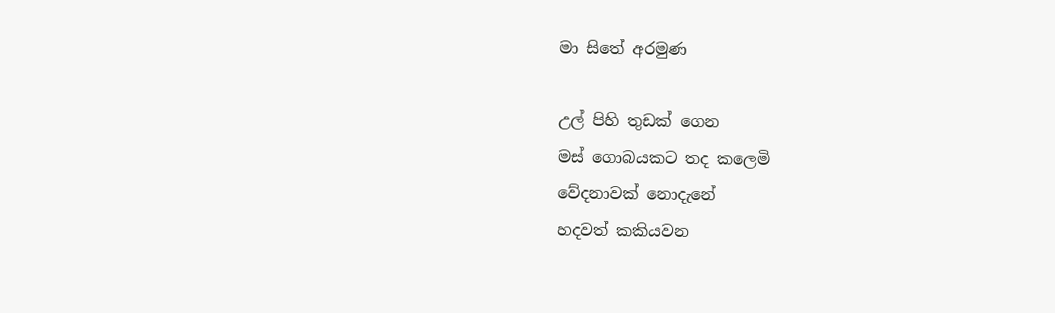මා සිතේ අරමුණ

උල් පිහි තුඩක් ගෙන
මස් ගොබයකට තද කලෙමි
වේදනාවක් නොදැනේ
හදවත් කකියවන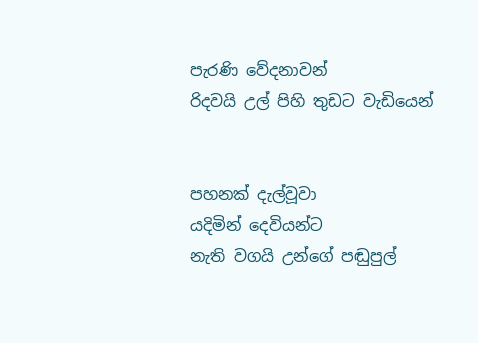පැරණි වේදනාවන්
රිදවයි උල් පිහි තුඩට වැඩියෙන්


පහනක් දැල්වූවා
යදිමින් දෙවියන්ට
නැති වගයි උන්ගේ පඬුපුල්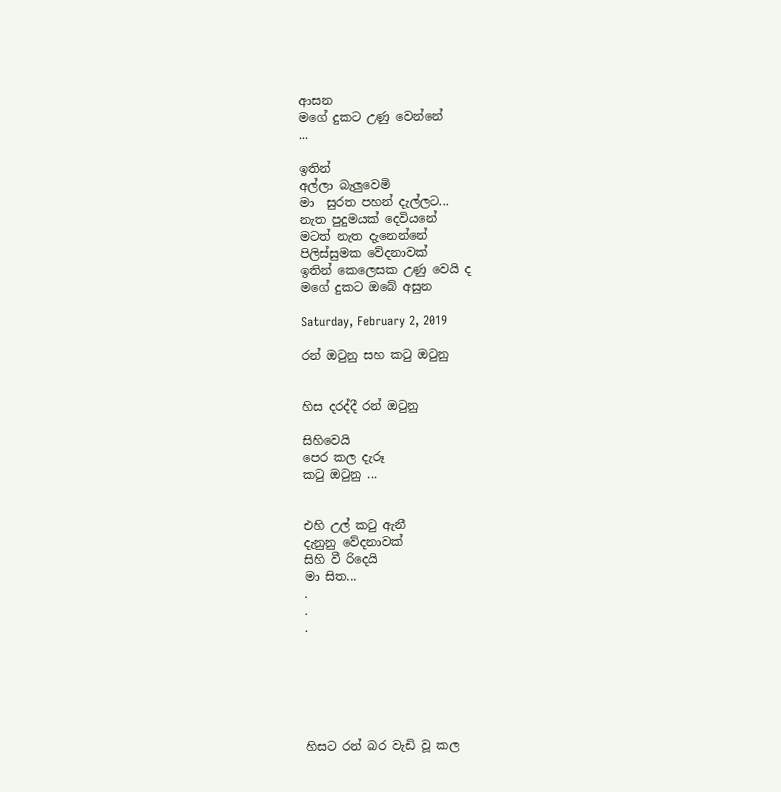ආසන
මගේ දුකට උණු වෙන්නේ
...

ඉතින්
අල්ලා බැලුවෙමි
මා  සුරත පහන් දැල්ලට...
නැත පුදුමයක් දෙවියනේ
මටත් නැත දැනෙන්නේ
පිලිස්සුමක වේදනාවක්
ඉතින් කෙලෙසක උණු වෙයි ද
මගේ දුකට ඔබේ අසුන

Saturday, February 2, 2019

රන් ඔටුනු සහ කටු ඔටුනු


හිස දරද්දී රන් ඔටුනු

සිහිවෙයි
පෙර කල දැරූ
කටු ඔටුනු ...


එහි උල් කටු ඇනී
දැනුනු වේදනාවක්
සිහි වී රිදෙයි
මා සිත...
.
.
.






හිසට රන් බර වැඩි වූ කල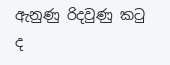ඇනුණු රිදවුණු කටු ද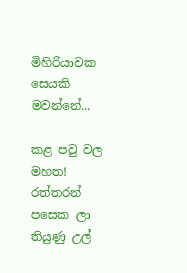මිහිරියාවක සෙයකි
මවන්නේ...

කළ පවු වල මහත!
රත්තරන් පසෙක ලා
තියුණු උල්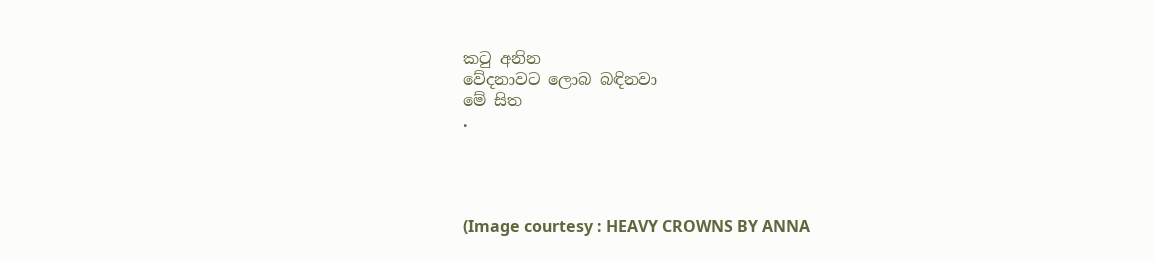කටු අනින
වේදනාවට ලොබ බඳිනවා
මේ සිත
.




(Image courtesy : HEAVY CROWNS BY ANNA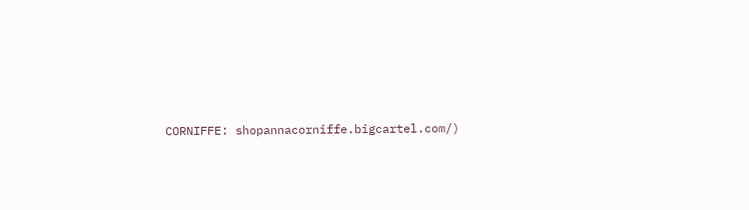CORNIFFE: shopannacorniffe.bigcartel.com/)